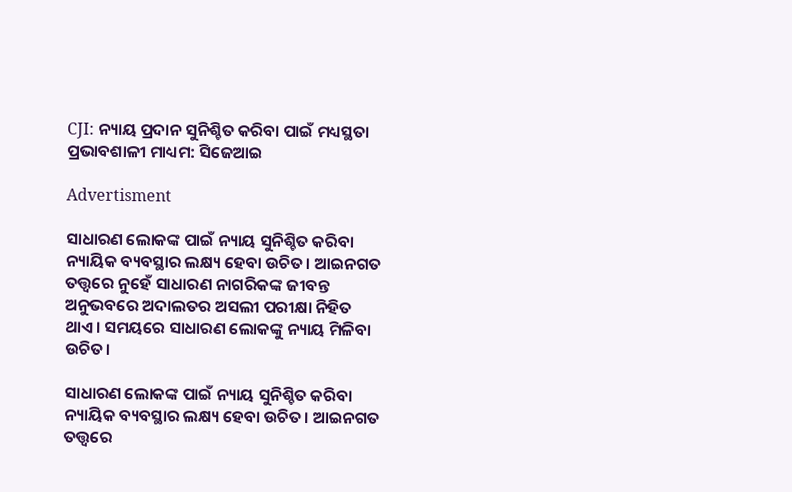CJI: ନ୍ୟାୟ ପ୍ରଦାନ ସୁନିଶ୍ଚିତ କରିବା ପାଇଁ ମଧ୍ୟସ୍ଥତା ପ୍ରଭାବଶାଳୀ ମାଧ୍ୟମ: ସିଜେଆଇ

Advertisment

ସାଧାରଣ ଲୋକଙ୍କ ପାଇଁ ନ୍ୟାୟ ସୁନିଶ୍ଚିତ କରିବା ନ୍ୟାୟିକ ବ୍ୟବସ୍ଥାର ଲକ୍ଷ୍ୟ ହେବା ଉଚିତ। ଆଇନଗତ ତତ୍ତ୍ବ‌ରେ ନୁହେଁ ସାଧାରଣ ନାଗରିକଙ୍କ ଜୀବନ୍ତ ଅନୁଭବରେ ଅଦାଲତର ଅସଲୀ ପରୀକ୍ଷା ନିହିତ ଥାଏ। ସମୟରେ ସାଧାରଣ ଲୋକଙ୍କୁ ନ୍ୟାୟ ମିଳିବା ଉଚିତ।

ସାଧାରଣ ଲୋକଙ୍କ ପାଇଁ ନ୍ୟାୟ ସୁନିଶ୍ଚିତ କରିବା ନ୍ୟାୟିକ ବ୍ୟବସ୍ଥାର ଲକ୍ଷ୍ୟ ହେବା ଉଚିତ। ଆଇନଗତ ତତ୍ତ୍ବ‌ରେ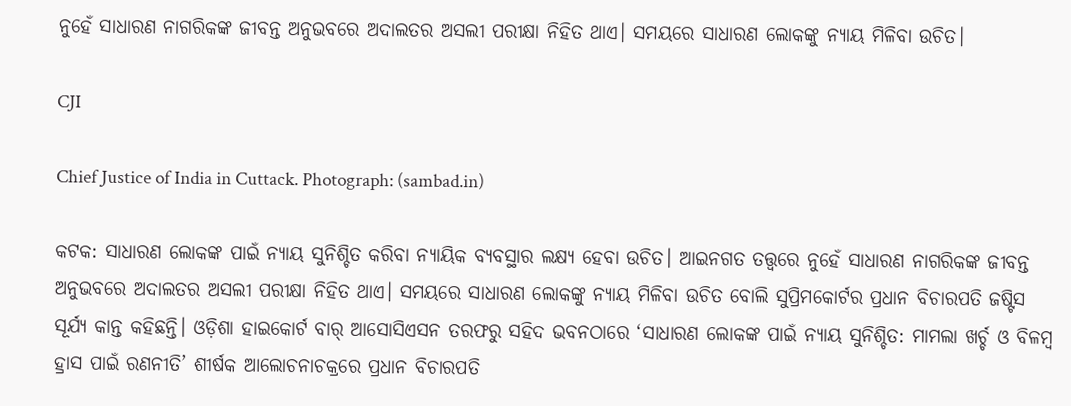ନୁହେଁ ସାଧାରଣ ନାଗରିକଙ୍କ ଜୀବନ୍ତ ଅନୁଭବରେ ଅଦାଲତର ଅସଲୀ ପରୀକ୍ଷା ନିହିତ ଥାଏ। ସମୟରେ ସାଧାରଣ ଲୋକଙ୍କୁ ନ୍ୟାୟ ମିଳିବା ଉଚିତ।

CJI

Chief Justice of India in Cuttack. Photograph: (sambad.in)

କଟକ: ସାଧାରଣ ଲୋକଙ୍କ ପାଇଁ ନ୍ୟାୟ ସୁନିଶ୍ଚିତ କରିବା ନ୍ୟାୟିକ ବ୍ୟବସ୍ଥାର ଲକ୍ଷ୍ୟ ହେବା ଉଚିତ। ଆଇନଗତ ତତ୍ତ୍ବ‌ରେ ନୁହେଁ ସାଧାରଣ ନାଗରିକଙ୍କ ଜୀବନ୍ତ ଅନୁଭବରେ ଅଦାଲତର ଅସଲୀ ପରୀକ୍ଷା ନିହିତ ଥାଏ। ସମୟରେ ସାଧାରଣ ଲୋକଙ୍କୁ ନ୍ୟାୟ ମିଳିବା ଉଚିତ ବୋଲି ସୁପ୍ରିମକୋର୍ଟର ପ୍ରଧାନ ବିଚାରପତି ଜ‌ଷ୍ଟିସ ସୂର୍ଯ୍ୟ କାନ୍ତ କହିଛନ୍ତି। ଓଡ଼ିଶା ହାଇକୋର୍ଟ ବାର୍‌ ଆସୋସିଏସନ ତରଫରୁ ସହିଦ ଭବନଠାରେ ‘ସାଧାରଣ ଲୋକଙ୍କ ପାଇଁ ନ୍ୟାୟ ସୁନିଶ୍ଚିତ: ମାମଲା ଖର୍ଚ୍ଚ ଓ ବିଳମ୍ବ ହ୍ରାସ ପାଇଁ ରଣନୀତି’ ଶୀର୍ଷକ ଆଲୋଚନାଚକ୍ରରେ ପ୍ରଧାନ ବିଚାରପତି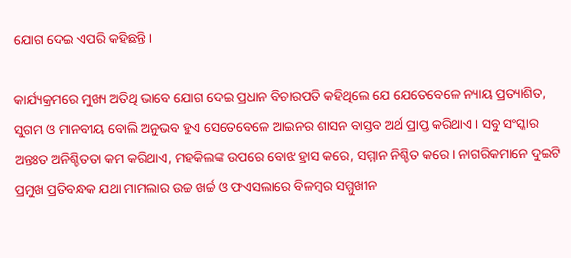ଯୋଗ ଦେଇ ଏପରି କହିଛନ୍ତି।

କାର୍ଯ୍ୟକ୍ରମରେ ମୁଖ୍ୟ ଅତିଥି ଭାବେ ଯୋଗ ଦେଇ ପ୍ରଧାନ ବିଚାରପତି କହିଥିଲେ ଯେ ଯେତେବେଳେ ନ୍ୟାୟ ପ୍ରତ୍ୟାଶିତ, ସୁଗମ ଓ ମାନବୀୟ ବୋଲି ଅନୁଭବ ହୁଏ ସେତେବେଳେ ଆଇନର ଶାସନ ବାସ୍ତବ ଅର୍ଥ ପ୍ରାପ୍ତ କରିଥାଏ। ସବୁ ସଂସ୍କାର ଅନ୍ତଃତ ଅନିଶ୍ଚିତତା କମ କରିଥାଏ, ମହକିଲଙ୍କ ଉପରେ ବୋଝ ହ୍ରାସ କରେ, ସମ୍ମାନ ନିଶ୍ଚିତ କରେ। ନାଗରିକମାନେ ଦୁଇଟି ପ୍ରମୁଖ ପ୍ରତିବନ୍ଧକ ଯଥା ମାମଲାର ଉଚ୍ଚ ଖର୍ଚ୍ଚ ଓ ଫଏସଲାରେ ବିଳମ୍ବର ସମ୍ମୁଖୀନ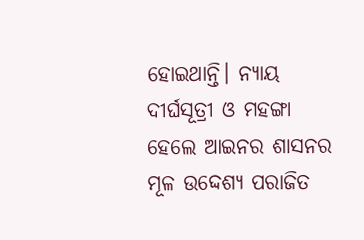ହୋଇଥାନ୍ତି। ନ୍ୟାୟ ଦୀର୍ଘସୂତ୍ରୀ ଓ ମହଙ୍ଗା ହେଲେ ଆଇନର ଶାସନର ମୂଳ ଉ‌ଦ୍ଦେଶ୍ୟ ପରାଜିତ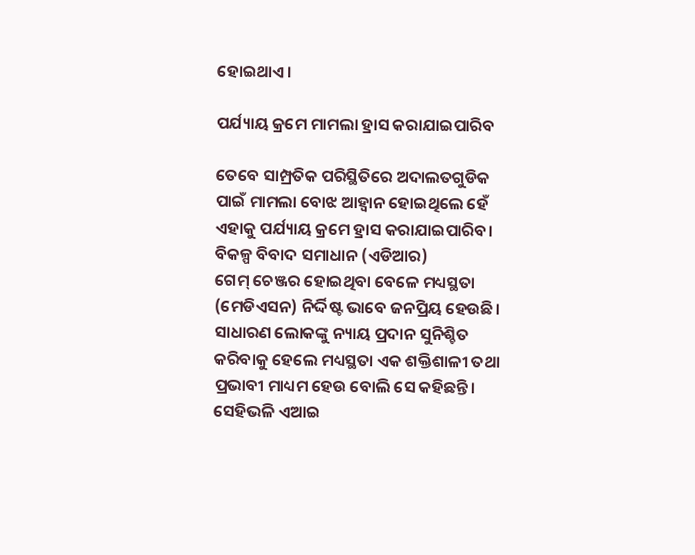ହୋଇଥାଏ।

ପର୍ଯ୍ୟାୟ କ୍ରମେ ମାମଲା ହ୍ରାସ କରାଯାଇପାରିବ

ତେବେ ସାମ୍ପ୍ରତିକ ପରିସ୍ଥିତିରେ ଅଦାଲତଗୁଡିକ ପାଇଁ ମାମଲା ବୋଝ ଆହ୍ବାନ ହୋଇଥିଲେ ହେଁ ଏହାକୁ ପର୍ଯ୍ୟାୟ କ୍ରମେ ହ୍ରାସ କରାଯାଇପାରିବ। ବିକଳ୍ପ ବିବାଦ ସମାଧାନ (ଏଡିଆର) ଗେମ୍‌ ‌ଚେଞ୍ଜର ହୋଇଥିବା ବେଳେ ମଧ୍ୟସ୍ଥତା (ମେଡିଏସନ) ନିର୍ଦ୍ଦିଷ୍ଟ ଭାବେ ଜନପ୍ରିୟ ହେଉଛି। ସାଧାରଣ ଲୋକଙ୍କୁ ନ୍ୟାୟ ପ୍ରଦାନ ସୁନିଶ୍ଚିତ କରିବାକୁ ହେଲେ ମଧ୍ୟସ୍ଥତା ଏକ ଶକ୍ତିଶାଳୀ ତଥା ପ୍ରଭାବୀ ମାଧ୍ୟମ ହେଉ ବୋଲି ସେ କହିଛନ୍ତି। ସେହିଭଳି ଏଆଇ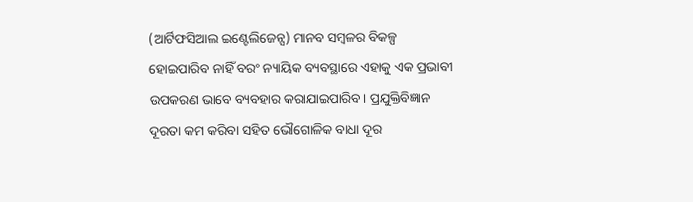(ଆର୍ଟିଫସିଆଲ ଇଣ୍ଟେଲିଜେନ୍ସ) ମାନବ ସମ୍ବଳର ବିକଳ୍ପ ହୋଇପାରିବ ନାହିଁ ବରଂ ନ୍ୟାୟିକ ବ୍ୟବସ୍ଥାରେ ଏହାକୁ ଏକ ପ୍ରଭାବୀ ଉପକରଣ ଭାବେ ବ୍ୟବହାର କରାଯାଇପାରିବ। ପ୍ରଯୁକ୍ତିବିଜ୍ଞାନ ଦୂରତା କମ କରିବା ସହିତ ଭୌଗୋଳିକ ବାଧା ଦୂର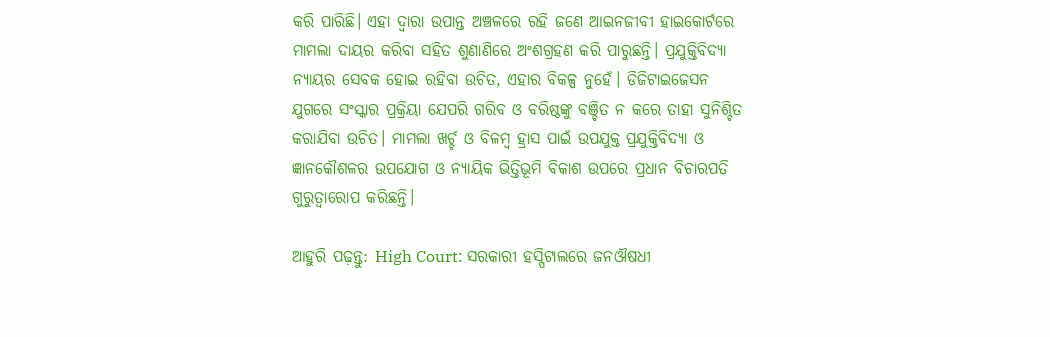କରି ପାରିଛି। ଏହା ଦ୍ବାରା ଉପାନ୍ତ ଅଞ୍ଚଳରେ ରହି ଜଣେ ଆଇନଜୀବୀ ହାଇକୋର୍ଟରେ ମାମଲା ଦାୟର କରିବା ସହିତ ଶୁଣାଣିରେ ଅଂଶଗ୍ରହଣ କରି ପାରୁଛନ୍ତି। ପ୍ରଯୁକ୍ତିବିଦ୍ୟା ନ୍ୟାୟର ସେବକ ହୋଇ ରହିବା ଉଚିତ, ଏହାର ବିକଳ୍ପ ନୁହେଁ। ଡିଜିଟାଇଜେସନ ଯୁଗରେ ସଂସ୍କାର ପ୍ରକ୍ରିୟା ଯେପରି ଗରିବ ଓ ବରିଷ୍ଠଙ୍କୁ ବଞ୍ଚିତ ନ କରେ ତାହା ସୁନିଶ୍ଚିତ କରାଯିବା ଉଚିତ। ମାମଲା ଖର୍ଚ୍ଚ ଓ ବିଳମ୍ବ ହ୍ରାସ ପାଇଁ ଉପଯୁକ୍ତ ପ୍ରଯୁକ୍ତିବିଦ୍ୟା ଓ ଜ୍ଞାନକୌଶଳର ଉପଯୋଗ ଓ ନ୍ୟାୟିକ ଭିତ୍ତିଭୂମି ବିକାଶ ଉପରେ ପ୍ରଧାନ ବିଚାରପତି ଗୁରୁତ୍ବାରୋପ କରିଛନ୍ତି।

ଆହୁରି ପଢ଼ନ୍ତୁ: High Court: ସରକାରୀ ହସ୍ପିଟାଲରେ ଜନଔଷଧୀ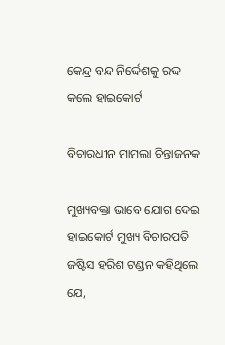କେନ୍ଦ୍ର ବନ୍ଦ ନିର୍ଦ୍ଦେଶକୁ ରଦ୍ଦ କଲେ ହାଇକୋର୍ଟ

ବିଚାରଧୀନ ମାମଲା ଚିନ୍ତାଜନକ

ମୁଖ୍ୟବକ୍ତା ଭାବେ ଯୋଗ ଦେଇ ହାଇକୋର୍ଟ ମୁଖ୍ୟ ବିଚାରପତି ଜଷ୍ଟିସ ହରିଶ ଟଣ୍ଡନ କହିଥିଲେ ଯେ,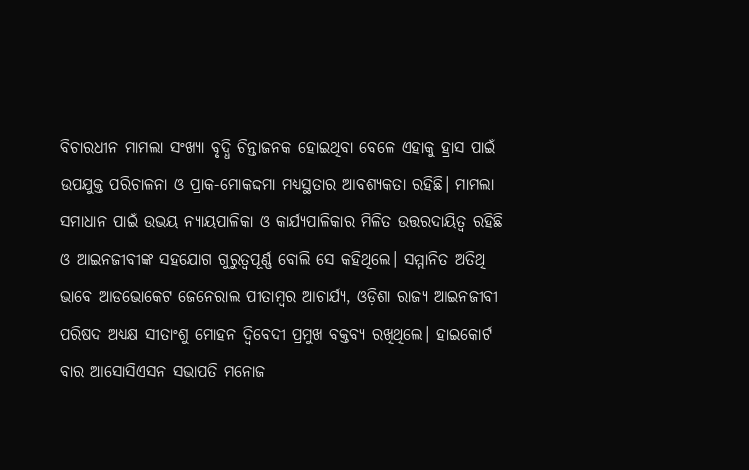ବିଚାରଧୀନ ମାମଲା ସଂଖ୍ୟା ବୃଦ୍ଧି ଚିନ୍ତାଜନକ ହୋଇଥିବା ବେଳେ ଏହାକୁ ହ୍ରାସ ପାଇଁ ଉପଯୁକ୍ତ ପରିଚାଳନା ଓ ପ୍ରାକ-ମୋକଦ୍ଦମା ମଧ୍ୟସ୍ଥତାର ଆବଶ୍ୟକତା ରହିଛି। ମାମଲା ସମାଧାନ ପାଇଁ ଉଭୟ ନ୍ୟାୟପାଳିକା ଓ କାର୍ଯ୍ୟପାଳିକାର ମିଳିତ ଉତ୍ତରଦାୟିତ୍ବ ରହିଛି ଓ ଆଇନଜୀବୀଙ୍କ ସହଯୋଗ ଗୁରୁତ୍ବପୂର୍ଣ୍ଣ ବୋଲି ସେ କହିଥିଲେ। ସମ୍ମାନିତ ଅତିଥି ଭାବେ ଆଡଭୋକେଟ ଜେନେରାଲ ପୀତାମ୍ବର ଆଚାର୍ଯ୍ୟ, ଓଡ଼ିଶା ରାଜ୍ୟ ଆଇନଜୀବୀ ପରିଷଦ ଅଧ୍ୟକ୍ଷ ସୀତାଂଶୁ ମୋହନ ଦ୍ବିବେଦୀ ପ୍ରମୁଖ ବକ୍ତବ୍ୟ ରଖିଥିଲେ। ହାଇକୋର୍ଟ ବାର ଆସୋସିଏସନ ସଭାପତି ମନୋଜ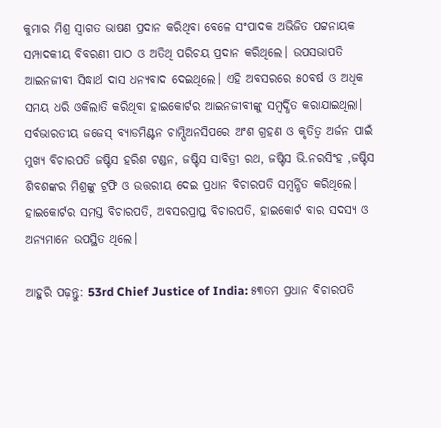କୁମାର ମିଶ୍ର ସ୍ବାଗତ ଭାଷଣ ପ୍ରଦାନ କରିଥିବା ବେଳେ ସଂପାଦକ ଅଭିଜିତ ପଟ୍ଟନାୟକ ସମ୍ପାଦକୀୟ ବିବରଣୀ ପାଠ ଓ ଅତିଥି ପରିଚୟ ପ୍ରଦାନ କରିଥିଲେ। ଉପସଭାପତି ଆଇନଜୀବୀ ସିଦ୍ଧାର୍ଥ ଦାସ ଧନ୍ୟବାଦ ଦେଇଥିଲେ। ଏହି ଅବସରରେ ୫୦ବର୍ଷ ଓ ଅଧିକ ସମୟ ଧରି ଓକିଲାତି କରିଥିବା ହାଇକୋର୍ଟର ଆଇନଜୀବୀଙ୍କୁ ସମ୍ବର୍ଦ୍ଧିତ କରାଯାଇଥିଲା। ସର୍ବଭାରତୀୟ ଜଜେସ୍‌ ବ୍ୟାଡମିଣ୍ଟନ ଚାମ୍ପିଅନସିପରେ ଅଂଶ ଗ୍ରହଣ ଓ କୃତିତ୍ଵ ଅର୍ଜନ ପାଇଁ ମୁଖ୍ୟ ବିଚାରପତି ଜଷ୍ଟିସ ହରିଶ ଟଣ୍ଡନ, ଜଷ୍ଟିସ ସାବିତ୍ରୀ ରଥ, ଜଷ୍ଟିସ ଭି.ନରସିଂହ ,ଜଷ୍ଟିସ ଶିବଶଙ୍କର ମିଶ୍ରଙ୍କୁ ଟ୍ରଫି ଓ ଉତ୍ତରୀୟ ଦେଇ ପ୍ରଧାନ ବିଚାରପତି ସମ୍ବର୍ନ୍ଧିତ କରିଥିଲେ। ହାଇକୋର୍ଟର ସମସ୍ତ ବିଚାରପତି, ଅବସରପ୍ରାପ୍ତ ବିଚାରପତି, ହାଇକୋର୍ଟ ବାର ସଦସ୍ୟ ଓ ଅନ୍ୟମାନେ ଉପସ୍ଥିତ ଥିଲେ।

ଆହୁରି ପଢ଼ନ୍ତୁ: 53rd Chief Justice of India: ୫୩ତମ ପ୍ରଧାନ ବିଚାରପତି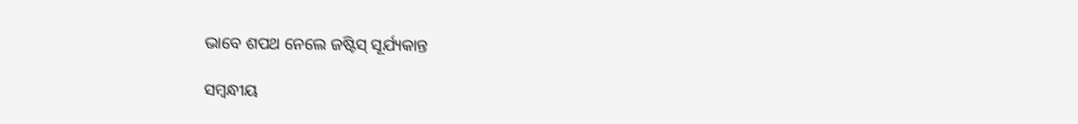ଭାବେ ଶପଥ ନେଲେ ଜଷ୍ଟିସ୍‌ ସୂର୍ଯ୍ୟକାନ୍ତ

ସମ୍ବନ୍ଧୀୟ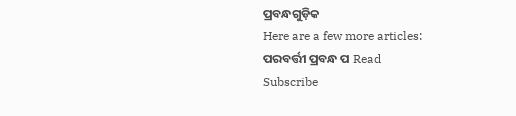ପ୍ରବନ୍ଧଗୁଡ଼ିକ
Here are a few more articles:
ପରବର୍ତ୍ତୀ ପ୍ରବନ୍ଧ ପ Read
Subscribe